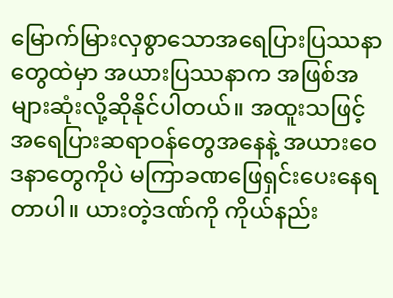မြောက်မြားလှစွာသောအရေပြားပြဿနာတွေထဲမှာ အယားပြဿနာက အဖြစ်အများဆုံးလို့ဆိုနိုင်ပါတယ်။ အထူးသဖြင့် အရေပြားဆရာဝန်တွေအနေနဲ့ အယားဝေဒနာတွေကိုပဲ မကြာခဏဖြေရှင်းပေးနေရတာပါ။ ယားတဲ့ဒဏ်ကို ကိုယ်နည်း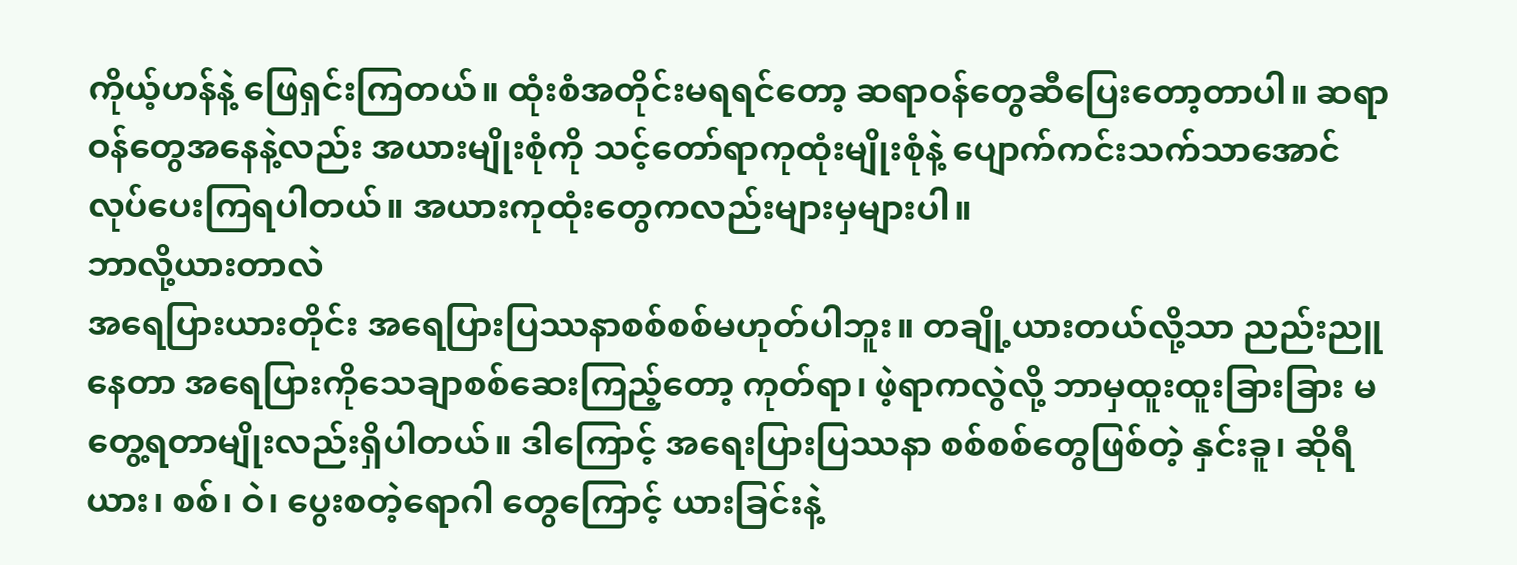ကိုယ့်ဟန်နဲ့ ဖြေရှင်းကြတယ်။ ထုံးစံအတိုင်းမရရင်တော့ ဆရာဝန်တွေဆီပြေးတော့တာပါ။ ဆရာဝန်တွေအနေနဲ့လည်း အယားမျိုးစုံကို သင့်တော်ရာကုထုံးမျိုးစုံနဲ့ ပျောက်ကင်းသက်သာအောင် လုပ်ပေးကြရပါတယ်။ အယားကုထုံးတွေကလည်းများမှများပါ။
ဘာလို့ယားတာလဲ
အရေပြားယားတိုင်း အရေပြားပြဿနာစစ်စစ်မဟုတ်ပါဘူး။ တချို့ယားတယ်လို့သာ ညည်းညူနေတာ အရေပြားကိုသေချာစစ်ဆေးကြည့်တော့ ကုတ်ရာ၊ ဖဲ့ရာကလွဲလို့ ဘာမှထူးထူးခြားခြား မတွေ့ရတာမျိုးလည်းရှိပါတယ်။ ဒါကြောင့် အရေးပြားပြဿနာ စစ်စစ်တွေဖြစ်တဲ့ နှင်းခူ၊ ဆိုရီယား၊ စစ်၊ ဝဲ၊ ပွေးစတဲ့ရောဂါ တွေကြောင့် ယားခြင်းနဲ့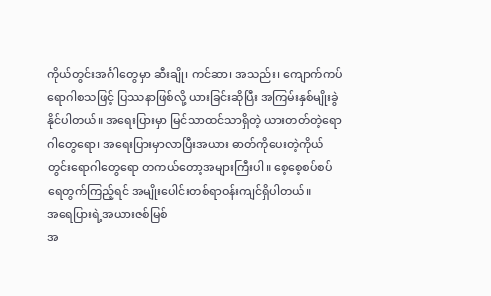ကိုယ်တွင်းအင်္ဂါတွေမှာ ဆီးချို၊ ကင်ဆာ၊ အသည်း၊ ကျောက်ကပ်ရောဂါစသဖြင့် ပြဿနာဖြစ်လို့ ယားခြင်းဆိုပြီး အကြမ်းနှစ်မျိုးခွဲနိုင်ပါတယ်။ အရေးပြားမှာ မြင်သာထင်သာရှိတဲ့ ယားတတ်တဲ့ရောဂါတွေရော၊ အရေးပြားမှာလာပြီးအယား ဓာတ်ကိုပေးတဲ့ကိုယ်တွင်းရောဂါတွေရော တကယ်တော့အများကြီးပါ။ စေ့စေ့စပ်စပ်ရေတွက်ကြည့်ရင် အမျိုးပေါင်းတစ်ရာဝန်းကျင်ရှိပါတယ်။
အရေပြားရဲ့အယားဇစ်မြစ်
အ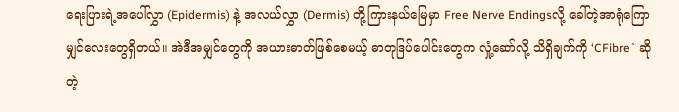ရေးပြားရဲ့အပေါ်လွှာ (Epidermis) နဲ့ အလယ်လွှာ (Dermis) တို့ကြားနယ်မြေမှာ Free Nerve Endingsလို့ ခေါ်တဲ့အာရုံကြောမျှင်လေးတွေရှိတယ်။ အဲဒီအမျှင်တွေကို အယားဓာတ်ဖြစ်စေမယ့် ဓာတုဒြပ်ပေါင်းတွေက လှုံ့ဆော်လို့ သိရှိချက်ကို ‘CFibre` ဆိုတဲ့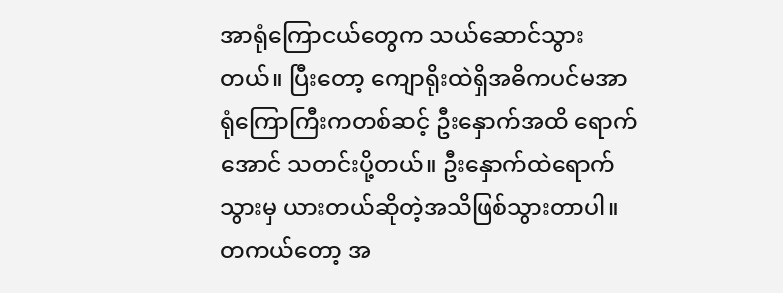အာရုံကြောငယ်တွေက သယ်ဆောင်သွားတယ်။ ပြီးတော့ ကျောရိုးထဲရှိအဓိကပင်မအာရုံကြောကြီးကတစ်ဆင့် ဦးနှောက်အထိ ရောက်အောင် သတင်းပို့တယ်။ ဦးနှောက်ထဲရောက်သွားမှ ယားတယ်ဆိုတဲ့အသိဖြစ်သွားတာပါ။ တကယ်တော့ အ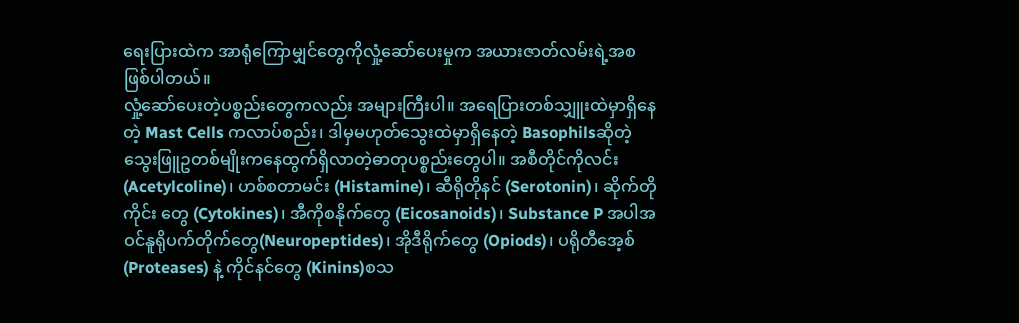ရေးပြားထဲက အာရုံကြောမျှင်တွေကိုလှုံ့ဆော်ပေးမှုက အယားဇာတ်လမ်းရဲ့အစဖြစ်ပါတယ်။
လှုံ့ဆော်ပေးတဲ့ပစ္စည်းတွေကလည်း အများကြီးပါ။ အရေပြားတစ်သျှူးထဲမှာရှိနေတဲ့ Mast Cells ကလာပ်စည်း၊ ဒါမှမဟုတ်သွေးထဲမှာရှိနေတဲ့ Basophilsဆိုတဲ့ သွေးဖြူဥတစ်မျိုးကနေထွက်ရှိလာတဲ့ဓာတုပစ္စည်းတွေပါ။ အစီတိုင်ကိုလင်း (Acetylcoline)၊ ဟစ်စတာမင်း (Histamine)၊ ဆီရိုတိုနင် (Serotonin)၊ ဆိုက်တိုကိုင်း တွေ (Cytokines)၊ အီကိုစနိုက်တွေ (Eicosanoids)၊ Substance P အပါအဝင်နူရိုပက်တိုက်တွေ(Neuropeptides)၊ အိုဒီရိုက်တွေ (Opiods)၊ ပရိုတီအေ့စ် (Proteases) နဲ့ ကိုင်နင်တွေ (Kinins)စသ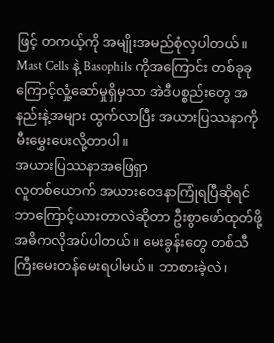ဖြင့် တကယ့်ကို အမျိုးအမည်စုံလှပါတယ်။ Mast Cells နဲ့ Basophils ကိုအကြောင်း တစ်ခုခုကြောင့်လှုံ့ဆော်မှုရှိမှသာ အဲဒီပစ္စည်းတွေ အနည်းနဲ့အများ ထွက်လာပြီး အယားပြဿနာကို မီးမွှေးပေးလို့တာပါ။
အယားပြဿနာအဖြေရှာ
လူတစ်ယောက် အယားဝေဒနာကြုံရပြီဆိုရင် ဘာကြောင့်ယားတာလဲဆိုတာ ဦးစွာဖော်ထုတ်ဖို့ အဓိကလိုအပ်ပါတယ်။ မေးခွန်းတွေ တစ်သီကြီးမေးတန်မေးရပါမယ်။ ဘာစားခဲ့လဲ၊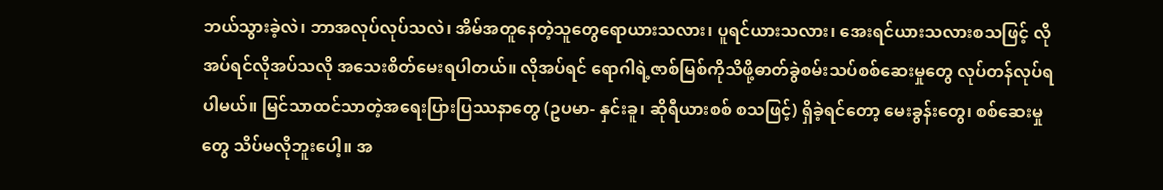ဘယ်သွားခဲ့လဲ၊ ဘာအလုပ်လုပ်သလဲ၊ အိမ်အတူနေတဲ့သူတွေရောယားသလား၊ ပူရင်ယားသလား၊ အေးရင်ယားသလားစသဖြင့် လိုအပ်ရင်လိုအပ်သလို အသေးစိတ်မေးရပါတယ်။ လိုအပ်ရင် ရောဂါရဲ့ဇာစ်မြစ်ကိုသိဖို့ဓာတ်ခွဲစမ်းသပ်စစ်ဆေးမှုတွေ လုပ်တန်လုပ်ရပါမယ်။ မြင်သာထင်သာတဲ့အရေးပြားပြဿနာတွေ (ဥပမာ- နှင်းခူ၊ ဆိုရီယားစစ် စသဖြင့်) ရှိခဲ့ရင်တော့ မေးခွန်းတွေ၊ စစ်ဆေးမှုတွေ သိပ်မလိုဘူးပေါ့။ အ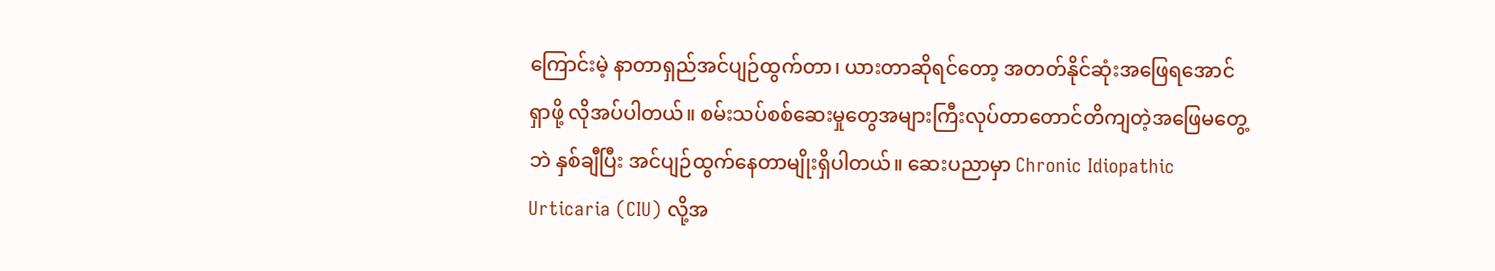ကြောင်းမဲ့ နာတာရှည်အင်ပျဉ်ထွက်တာ၊ ယားတာဆိုရင်တော့ အတတ်နိုင်ဆုံးအဖြေရအောင်ရှာဖို့ လိုအပ်ပါတယ်။ စမ်းသပ်စစ်ဆေးမှုတွေအများကြီးလုပ်တာတောင်တိကျတဲ့အဖြေမတွေ့ဘဲ နှစ်ချီပြီး အင်ပျဉ်ထွက်နေတာမျိုးရှိပါတယ်။ ဆေးပညာမှာ Chronic Idiopathic Urticaria (CIU) လို့အ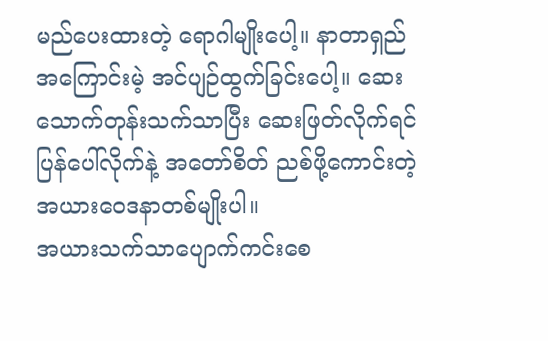မည်ပေးထားတဲ့ ရောဂါမျိုးပေါ့။ နာတာရှည်အကြောင်းမဲ့ အင်ပျဉ်ထွက်ခြင်းပေါ့။ ဆေးသောက်တုန်းသက်သာပြီး ဆေးဖြတ်လိုက်ရင်ပြန်ပေါ်လိုက်နဲ့ အတော်စိတ် ညစ်ဖို့ကောင်းတဲ့ အယားဝေဒနာတစ်မျိုးပါ။
အယားသက်သာပျောက်ကင်းစေ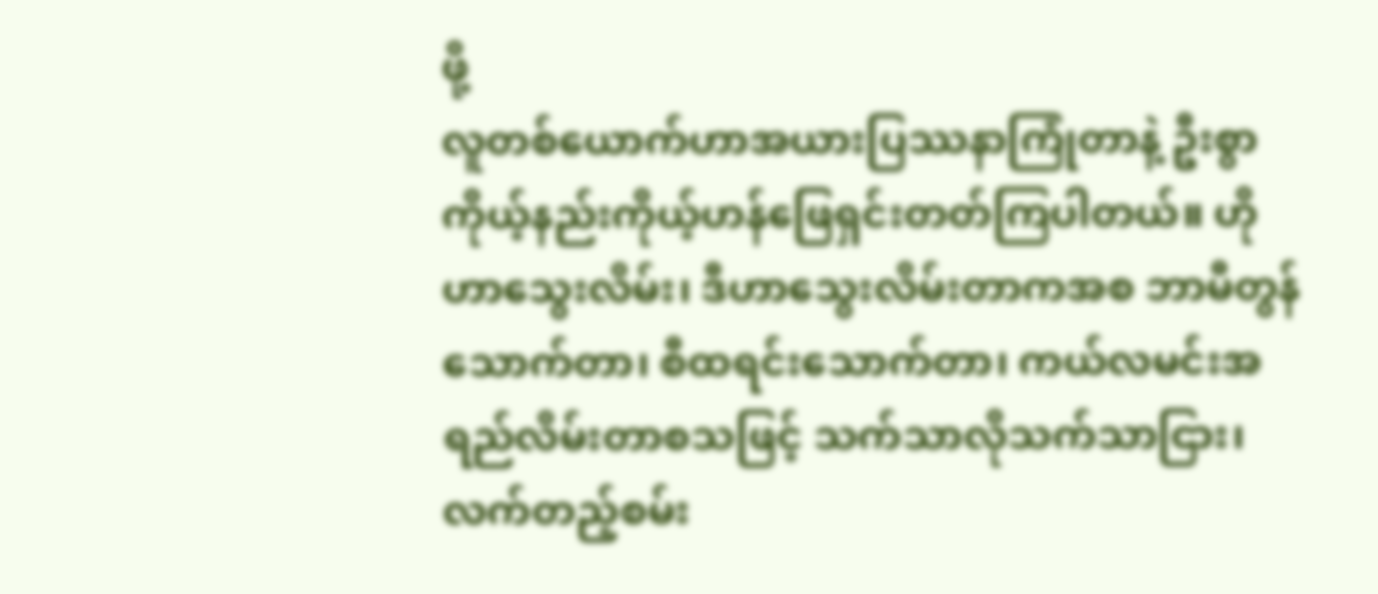ဖို့
လူတစ်ယောက်ဟာအယားပြဿနာကြုံတာနဲ့ ဦးစွာကိုယ့်နည်းကိုယ့်ဟန်ဖြေရှင်းတတ်ကြပါတယ်။ ဟိုဟာသွေးလိမ်း၊ ဒီဟာသွေးလိမ်းတာကအစ ဘာမီတွန်သောက်တာ၊ စီထရင်းသောက်တာ၊ ကယ်လမင်းအရည်လိမ်းတာစသဖြင့် သက်သာလိုသက်သာငြား၊ လက်တည့်စမ်း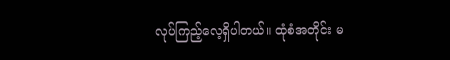လုပ်ကြည့်လေ့ရှိပါတယ်။ ထုံစံအတိုင်း မ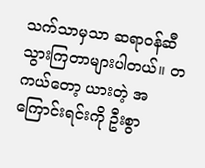သက်သာမှသာ ဆရာဝန်ဆီသွားကြတာများပါတယ်။ တကယ်တော့ ယားတဲ့ အကြောင်းရင်းကို ဦးစွာ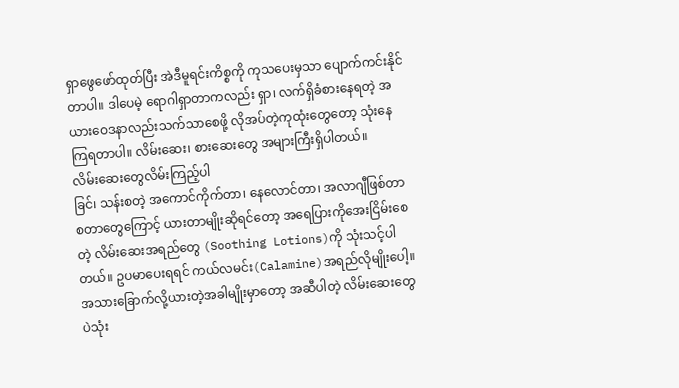ရှာဖွေဖော်ထုတ်ပြီး အဲဒီမူရင်းကိစ္စကို ကုသပေးမှသာ ပျောက်ကင်းနိုင်တာပါ။ ဒါပေမဲ့ ရောဂါရှာတာကလည်း ရှာ၊ လက်ရှိခံစားနေရတဲ့ အယားဝေဒနာလည်းသက်သာစေဖို့ လိုအပ်တဲ့ကုထုံးတွေတော့ သုံးနေကြရတာပါ။ လိမ်းဆေး၊ စားဆေးတွေ အများကြီးရှိပါတယ်။
လိမ်းဆေးတွေလိမ်းကြည့်ပါ
ခြင်၊ သန်းစတဲ့ အကောင်ကိုက်တာ၊ နေလောင်တာ၊ အလာဂျီဖြစ်တာစတာတွေကြောင့် ယားတာမျိုးဆိုရင်တော့ အရေပြားကိုအေးငြိမ်းစေတဲ့ လိမ်းဆေးအရည်တွေ (Soothing Lotions)ကို သုံးသင့်ပါတယ်။ ဥပမာပေးရရင် ကယ်လမင်း(Calamine)အရည်လိုမျိုးပေါ့။ အသားခြောက်လို့ယားတဲ့အခါမျိုးမှာတော့ အဆီပါတဲ့ လိမ်းဆေးတွေပဲသုံး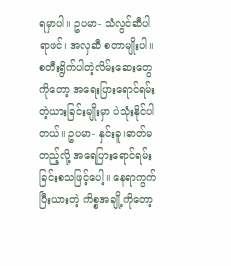ရမှာပါ။ ဥပမာ- သံလွင်ဆီပါရာဖင်၊ အလှဆီ စတာမျိုးပါ။ စတီးရွိက်ပါတဲ့လိမ်းဆေးတွေကိုတော့ အရေးပြားရောင်ရမ်းတဲ့ယားခြင်းမျိုးမှာ ပဲသုံးနိုင်ပါတယ်။ ဥပမာ- နှင်းခူ၊ဓာတ်မတည့်လို့ အရေပြားရောင်ရမ်းခြင်းစသဖြင့်ပေါ့။ နေရာကွက်ပြီးယားတဲ့ ကိစ္စအချို့ကိုတော့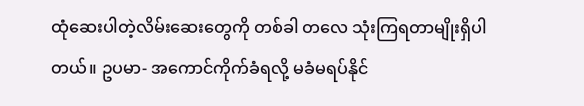ထုံဆေးပါတဲ့လိမ်းဆေးတွေကို တစ်ခါ တလေ သုံးကြရတာမျိုးရှိပါတယ်။ ဥပမာ- အကောင်ကိုက်ခံရလို့ မခံမရပ်နိုင်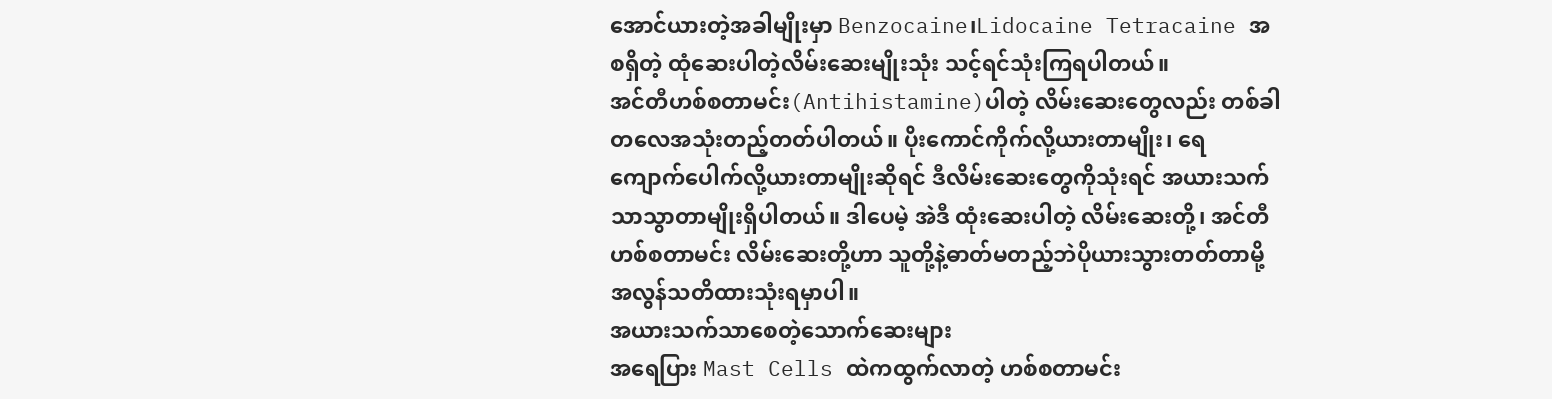အောင်ယားတဲ့အခါမျိုးမှာ Benzocaine၊Lidocaine Tetracaine အစရှိတဲ့ ထုံဆေးပါတဲ့လိမ်းဆေးမျိုးသုံး သင့်ရင်သုံးကြရပါတယ်။
အင်တီဟစ်စတာမင်း(Antihistamine)ပါတဲ့ လိမ်းဆေးတွေလည်း တစ်ခါတလေအသုံးတည့်တတ်ပါတယ်။ ပိုးကောင်ကိုက်လို့ယားတာမျိုး၊ ရေကျောက်ပေါက်လို့ယားတာမျိုးဆိုရင် ဒီလိမ်းဆေးတွေကိုသုံးရင် အယားသက်သာသွာတာမျိုးရှိပါတယ်။ ဒါပေမဲ့ အဲဒီ ထုံးဆေးပါတဲ့ လိမ်းဆေးတို့၊ အင်တီဟစ်စတာမင်း လိမ်းဆေးတို့ဟာ သူတို့နဲ့ဓာတ်မတည့်ဘဲပိုယားသွားတတ်တာမို့ အလွန်သတိထားသုံးရမှာပါ။
အယားသက်သာစေတဲ့သောက်ဆေးများ
အရေပြား Mast Cells ထဲကထွက်လာတဲ့ ဟစ်စတာမင်း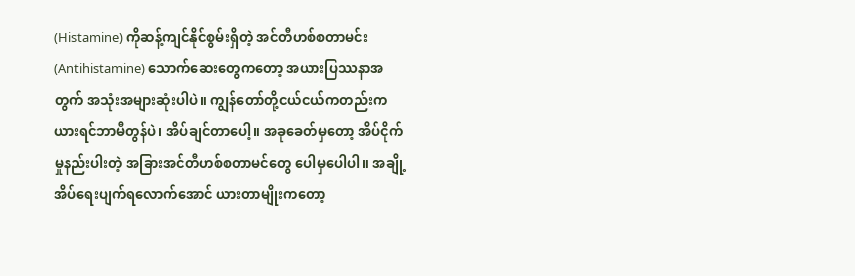(Histamine) ကိုဆန့်ကျင်နိုင်စွမ်းရှိတဲ့ အင်တီဟစ်စတာမင်း (Antihistamine) သောက်ဆေးတွေကတော့ အယားပြဿနာအတွက် အသုံးအများဆုံးပါပဲ။ ကျွန်တော်တို့ငယ်ငယ်ကတည်းက ယားရင်ဘာမီတွန်ပဲ၊ အိပ်ချင်တာပေါ့။ အခုခေတ်မှတော့ အိပ်ငိုက်မှုနည်းပါးတဲ့ အခြားအင်တီဟစ်စတာမင်တွေ ပေါမှပေါပါ။ အချို့ အိပ်ရေးပျက်ရလောက်အောင် ယားတာမျိုးကတော့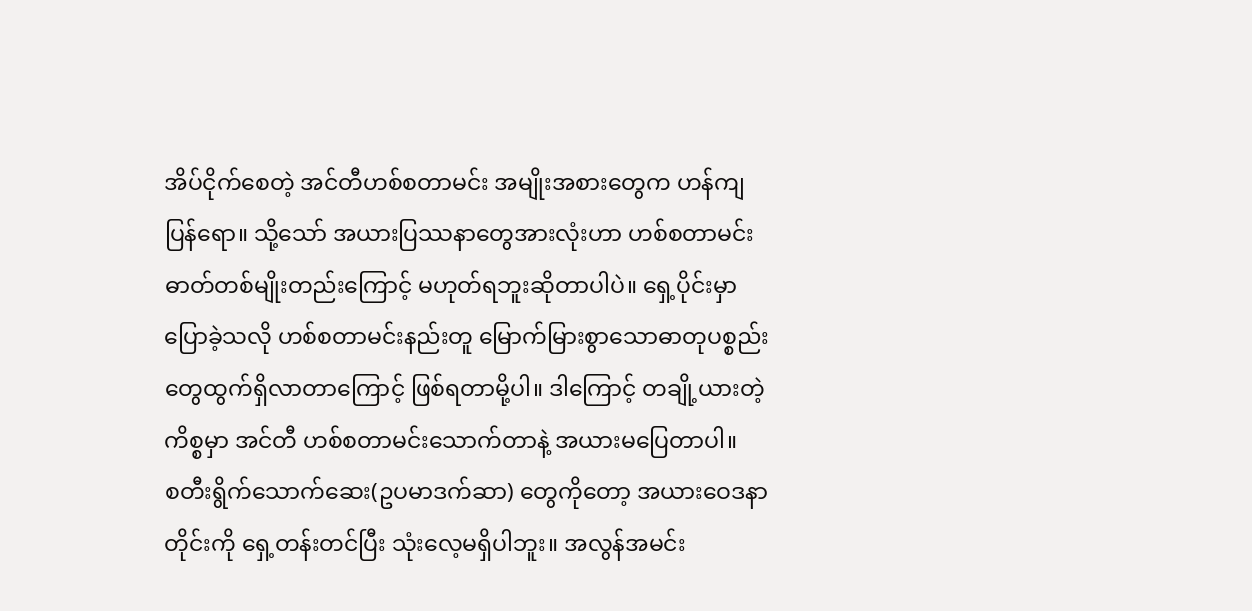အိပ်ငိုက်စေတဲ့ အင်တီဟစ်စတာမင်း အမျိုးအစားတွေက ဟန်ကျပြန်ရော။ သို့သော် အယားပြဿနာတွေအားလုံးဟာ ဟစ်စတာမင်းဓာတ်တစ်မျိုးတည်းကြောင့် မဟုတ်ရဘူးဆိုတာပါပဲ။ ရှေ့ပိုင်းမှာပြောခဲ့သလို ဟစ်စတာမင်းနည်းတူ မြောက်မြားစွာသောဓာတုပစ္စည်းတွေထွက်ရှိလာတာကြောင့် ဖြစ်ရတာမို့ပါ။ ဒါကြောင့် တချို့ယားတဲ့ကိစ္စမှာ အင်တီ ဟစ်စတာမင်းသောက်တာနဲ့ အယားမပြေတာပါ။
စတီးရွိက်သောက်ဆေး(ဥပမာဒက်ဆာ) တွေကိုတော့ အယားဝေဒနာတိုင်းကို ရှေ့တန်းတင်ပြီး သုံးလေ့မရှိပါဘူး။ အလွန်အမင်း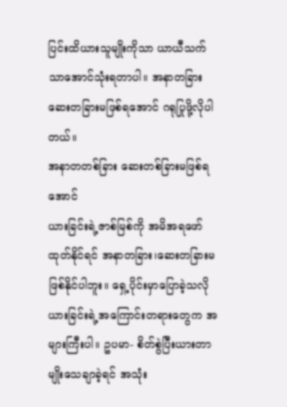ပြင်းထိယားသူမျိုးကိုသာ ယာယီသက်သာအောင်သုံးရတာပါ။ အနာတခြားဆေးတခြားမဖြစ်ရအောင် ဂရုပြုဖို့လိုပါတယ်။
အနာတတစ်ခြား ဆေးတစ်ခြားမဖြစ်ရအောင်
ယားခြင်းရဲ့ဇာစ်မြစ်ကို အမိအရဖော်ထုတ်နိုင်ရင် အနာတခြား၊ဆေးတခြားမဖြစ်နိုင်ပါဘူး။ ရှေ့ပိုင်းမှာပြောခဲ့သလို ယားခြင်းရဲ့အကြောင်းတရားတွေက အများကြီးပါ။ ဥပမာ- စိတ်စွဲပြီးယားတာမျိုးသေချာခဲ့ရင် အသုံး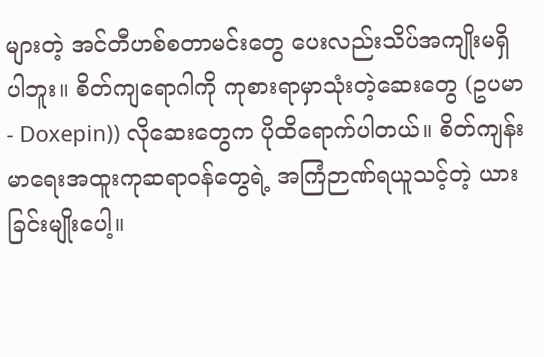များတဲ့ အင်တီဟစ်စတာမင်းတွေ ပေးလည်းသိပ်အကျိုးမရှိပါဘူး။ စိတ်ကျရောဂါကို ကုစားရာမှာသုံးတဲ့ဆေးတွေ (ဥပမာ- Doxepin)) လိုဆေးတွေက ပိုထိရောက်ပါတယ်။ စိတ်ကျန်းမာရေးအထူးကုဆရာဝန်တွေရဲ့ အကြံဉာဏ်ရယူသင့်တဲ့ ယားခြင်းမျိုးပေါ့။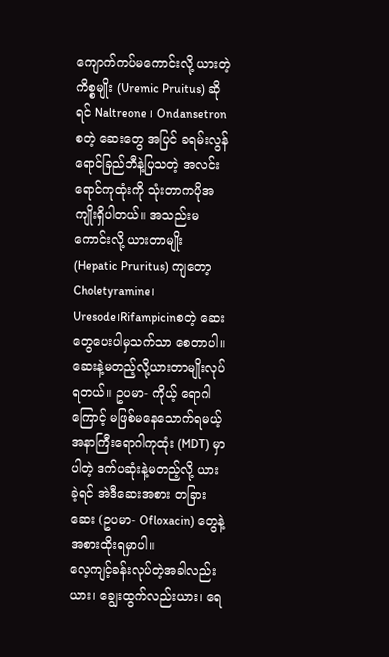ကျောက်ကပ်မကောင်းလို့ ယားတဲ့ကိစ္စမျိုး (Uremic Pruitus) ဆိုရင် Naltreone ၊ Ondansetron စတဲ့ ဆေးတွေ အပြင် ခရမ်းလွန်ရောင်ခြည်ဘီနဲ့ပြသတဲ့ အလင်းရောင်ကုထုံးကို သုံးတာကပိုအကျိုးရှိပါတယ်။ အသည်းမကောင်းလို့ ယားတာမျိုး (Hepatic Pruritus) ကျတော့ Choletyramine၊ Uresode၊Rifampicinစတဲ့ ဆေးတွေပေးပါမှသက်သာ စေတာပါ။ ဆေးနဲ့မတည့်လို့ယားတာမျိုးလုပ်ရတယ်။ ဥပမာ- ကိုယ့် ရောဂါကြောင့် မဖြစ်မနေသောက်ရမယ့်အနာကြီးရောဂါကုထုံး (MDT) မှာပါတဲ့ ဒက်ပဆုံးနဲ့မတည့်လို့ ယားခဲ့ရင် အဲဒီဆေးအစား တခြားဆေး (ဥပမာ- Ofloxacin) တွေနဲ့ အစားထိုးရမှာပါ။
လေ့ကျင့်ခန်းလုပ်တဲ့အခါလည်းယား၊ ချွေးထွက်လည်းယား၊ ရေ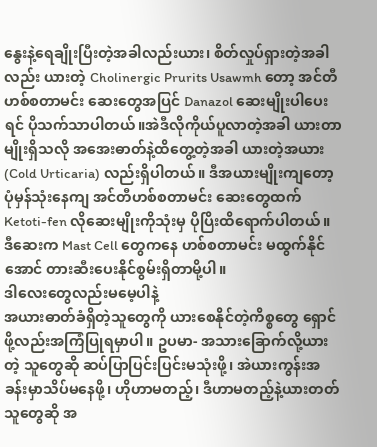နွေးနဲ့ရေချိုးပြီးတဲ့အခါလည်းယား၊ စိတ်လှုပ်ရှားတဲ့အခါလည်း ယားတဲ့ Cholinergic Prurits Usawmh တော့ အင်တီဟစ်စတာမင်း ဆေးတွေအပြင် Danazol ဆေးမျိုးပါပေးရင် ပိုသက်သာပါတယ်။အဲဒီလိုကိုယ်ပူလာတဲ့အခါ ယားတာမျိုးရှိသလို အအေးဓာတ်နဲ့ထိတွေ့တဲ့အခါ ယားတဲ့အယား (Cold Urticaria) လည်းရှိပါတယ်။ ဒီအယားမျိုးကျတော့ ပုံမှန်သုံးနေကျ အင်တီဟစ်စတာမင်း ဆေးတွေထက် Ketoti-fen လိုဆေးမျိုးကိုသုံးမှ ပိုပြိးထိရောက်ပါတယ်။ ဒီဆေးက Mast Cell တွေကနေ ဟစ်စတာမင်း မထွက်နိုင်အောင် တားဆီးပေးနိုင်စွမ်းရှိတာမို့ပါ။
ဒါလေးတွေလည်းမမေ့ပါနဲ့
အယားဓာတ်ခံရှိတဲ့သူတွေကို ယားစေနိုင်တဲ့ကိစ္စတွေ ရှောင်ဖို့လည်းအကြံပြုရမှာပါ။ ဥပမာ- အသားခြောက်လို့ယားတဲ့ သူတွေဆို ဆပ်ပြာပြင်းပြင်းမသုံးဖို့၊ အဲယားကွန်းအခန်းမှာသိပ်မနေဖို့၊ ဟိုဟာမတည့်၊ ဒီဟာမတည့်နဲ့ယားတတ်သူတွေဆို အ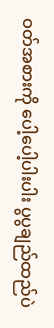ဝတ်အစားကို ပေါ့ပေါ့ပါးပါး ပွပွချည်ထည်ပဲ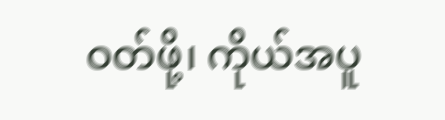ဝတ်ဖို့၊ ကိုယ်အပူ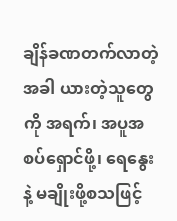ချိန်ခဏတက်လာတဲ့အခါ ယားတဲ့သူတွေကို အရက်၊ အပူအစပ်ရှောင်ဖို့၊ ရေနွေးနဲ့ မချိုးဖို့စသဖြင့်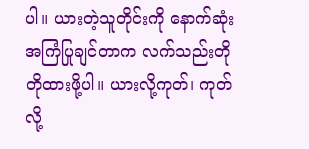ပါ။ ယားတဲ့သူတိုင်းကို နောက်ဆုံးအကြံပြုချင်တာက လက်သည်းတိုတိုထားဖို့ပါ။ ယားလို့ကုတ်၊ ကုတ်လို့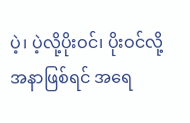ပဲ့၊ ပဲ့လို့ပိုးဝင်၊ ပိုးဝင်လို့အနာဖြစ်ရင် အရေ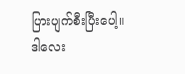ပြားပျက်စီးပြီးပေါ့။ ဒါလေး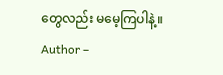တွေလည်း မမေ့ကြပါနဲ့။
Author –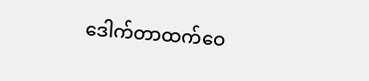ဒေါက်တာထက်ဝေ